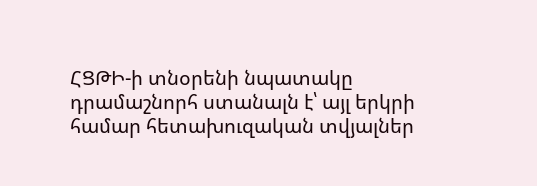ՀՑԹԻ-ի տնօրենի նպատակը դրամաշնորհ ստանալն է՝ այլ երկրի համար հետախուզական տվյալներ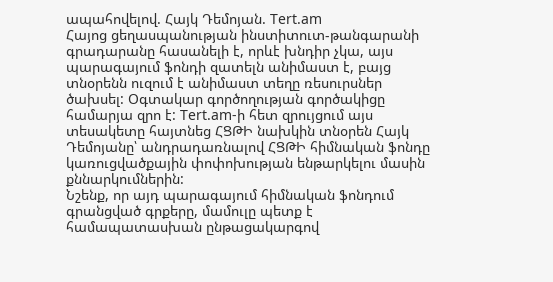ապահովելով. Հայկ Դեմոյան. Tert.am
Հայոց ցեղասպանության ինստիտուտ-թանգարանի գրադարանը հասանելի է, որևէ խնդիր չկա, այս պարագայում ֆոնդի զատելն անիմաստ է, բայց տնօրենն ուզում է անիմաստ տեղը ռեսուրսներ ծախսել: Օգտակար գործողության գործակիցը համարյա զրո է: Tert.am-ի հետ զրույցում այս տեսակետը հայտնեց ՀՑԹԻ նախկին տնօրեն Հայկ Դեմոյանը՝ անդրադառնալով ՀՑԹԻ հիմնական ֆոնդը կառուցվածքային փոփոխության ենթարկելու մասին քննարկումներին:
Նշենք, որ այդ պարագայում հիմնական ֆոնդում գրանցված գրքերը, մամուլը պետք է համապատասխան ընթացակարգով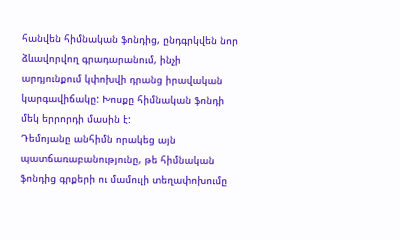հանվեն հիմնական ֆոնդից, ընդգրկվեն նոր ձևավորվող գրադարանում, ինչի արդյունքում կփոխվի դրանց իրավական կարգավիճակը: Խոսքը հիմնական ֆոնդի մեկ երրորդի մասին է:
Դեմոյանը անհիմն որակեց այն պատճառաբանությունը, թե հիմնական ֆոնդից գրքերի ու մամուլի տեղափոխումը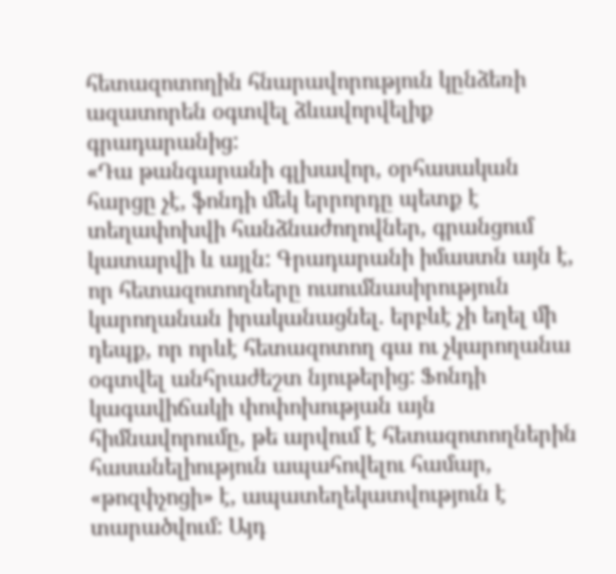հետազոտողին հնարավորություն կընձեռի ազատորեն օգտվել ձևավորվելիք գրադարանից:
«Դա թանգարանի գլխավոր, օրհասական հարցը չէ, ֆոնդի մեկ երրորդը պետք է տեղափոխվի հանձնաժողովներ, գրանցում կատարվի և այլն: Գրադարանի իմաստն այն է, որ հետազոտողները ուսումնասիրություն կարողանան իրականացնել. երբևէ չի եղել մի դեպք, որ որևէ հետազոտող գա ու չկարողանա օգտվել անհրաժեշտ նյութերից: Ֆոնդի կագավիճակի փոփոխության այն հիմնավորումը, թե արվում է հետազոտողներին հասանելիություն ապահովելու համար, «թոզփչոցի» է, ապատեղեկատվություն է տարածվում: Այդ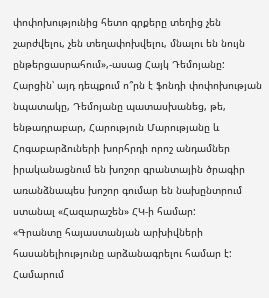փոփոխությունից հետո գրքերը տեղից չեն շարժվելու, չեն տեղափոխվելու, մնալու են նույն ընթերցասրահում»,-ասաց Հայկ Դեմոյանը:
Հարցին՝ այդ դեպքում ո՞րն է ֆոնդի փոփոխության նպատակը, Դեմոյանը պատասխանեց, թե, ենթադրաբար, Հարություն Մարությանը և Հոգաբարձուների խորհրդի որոշ անդամներ իրականացնում են խոշոր գրանտային ծրագիր առանձնապես խոշոր գումար են նախընտրում ստանալ «Հազարաշեն» ՀԿ-ի համար:
«Գրանտը հայաստանյան արխիվների հասանելիությունը արձանագրելու համար է: Համարում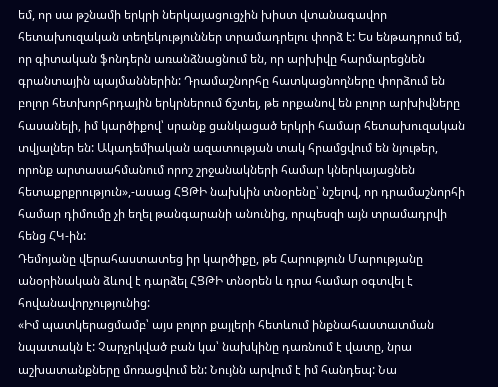եմ, որ սա թշնամի երկրի ներկայացուցչին խիստ վտանագավոր հետախուզական տեղեկություններ տրամադրելու փորձ է: Ես ենթադրում եմ, որ գիտական ֆոնդերն առանձնացնում են, որ արխիվը հարմարեցնեն գրանտային պայմաններին: Դրամաշնորհը հատկացնողները փորձում են բոլոր հետխորհրդային երկրներում ճշտել, թե որքանով են բոլոր արխիվները հասանելի, իմ կարծիքով՝ սրանք ցանկացած երկրի համար հետախուզական տվյալներ են: Ակադեմիական ազատության տակ հրամցվում են նյութեր, որոնք արտասահմանում որոշ շրջանակների համար կներկայացնեն հետաքրքրություն»,-ասաց ՀՑԹԻ նախկին տնօրենը՝ նշելով, որ դրամաշնորհի համար դիմումը չի եղել թանգարանի անունից, որպեսզի այն տրամադրվի հենց ՀԿ-ին:
Դեմոյանը վերահաստատեց իր կարծիքը, թե Հարություն Մարությանը անօրինական ձևով է դարձել ՀՑԹԻ տնօրեն և դրա համար օգտվել է հովանավորչությունից:
«Իմ պատկերացմամբ՝ այս բոլոր քայլերի հետևում ինքնահաստատման նպատակն է: Չարչրկված բան կա՝ նախկինը դառնում է վատը, նրա աշխատանքները մոռացվում են: Նույնն արվում է իմ հանդեպ: Նա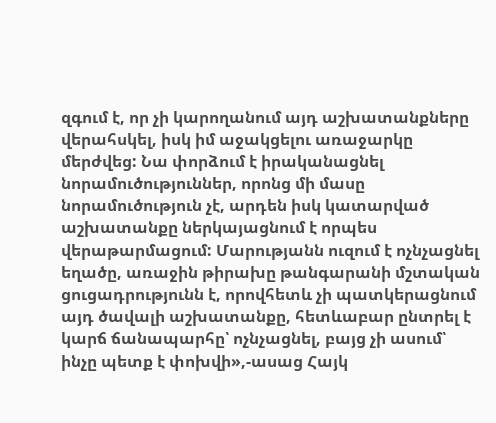զգում է, որ չի կարողանում այդ աշխատանքները վերահսկել, իսկ իմ աջակցելու առաջարկը մերժվեց: Նա փորձում է իրականացնել նորամուծություններ, որոնց մի մասը նորամուծություն չէ, արդեն իսկ կատարված աշխատանքը ներկայացնում է որպես վերաթարմացում: Մարությանն ուզում է ոչնչացնել եղածը, առաջին թիրախը թանգարանի մշտական ցուցադրությունն է, որովհետև չի պատկերացնում այդ ծավալի աշխատանքը, հետևաբար ընտրել է կարճ ճանապարհը՝ ոչնչացնել, բայց չի ասում՝ ինչը պետք է փոխվի»,-ասաց Հայկ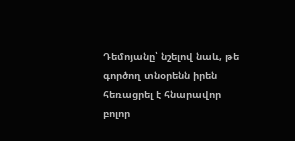Դեմոյանը՝ նշելով նաև, թե գործող տնօրենն իրեն հեռացրել է հնարավոր բոլոր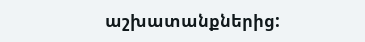աշխատանքներից: